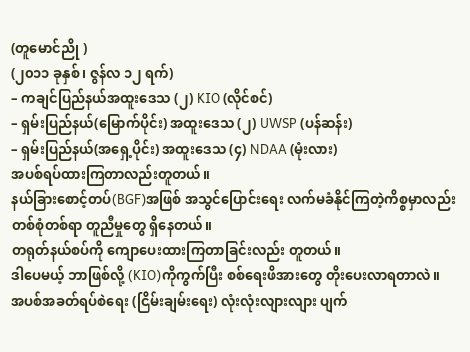(တူမောင်ညို )
(၂၀၁၁ ခုနှစ်၊ ဇွန်လ ၁၂ ရက်)
– ကချင်ပြည်နယ်အထူးဒေသ (၂) KIO (လိုင်စင်)
– ရှမ်းပြည်နယ်(မြောက်ပိုင်း) အထူးဒေသ (၂) UWSP (ပန်ဆန်း)
– ရှမ်းပြည်နယ်(အရှေ့ပိုင်း) အထူးဒေသ (၄) NDAA (မုံးလား)
အပစ်ရပ်ထားကြတာလည်းတူတယ်။
နယ်ခြားစောင့်တပ်(BGF)အဖြစ် အသွင်ပြောင်းရေး လက်မခံနိုင်ကြတဲ့ကိစ္စမှာလည်း တစ်စုံတစ်ရာ တူညီမှုတွေ ရှိနေတယ်။
တရုတ်နယ်စပ်ကို ကျောပေးထားကြတာခြင်းလည်း တူတယ်။
ဒါပေမယ့် ဘာဖြစ်လို့ (KIO)ကိုကွက်ပြီး စစ်ရေးဖိအားတွေ တိုးပေးလာရတာလဲ။
အပစ်အခတ်ရပ်စဲရေး (ငြိမ်းချမ်းရေး) လုံးလုံးလျားလျား ပျက်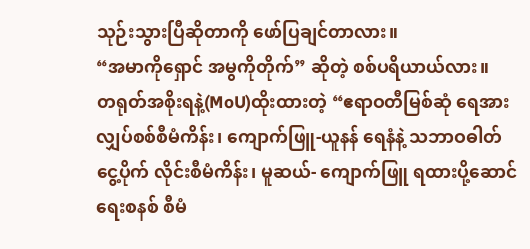သုဉ်းသွားပြီဆိုတာကို ဖော်ပြချင်တာလား။
“အမာကိုရှောင် အမွကိုတိုက်” ဆိုတဲ့ စစ်ပရိယာယ်လား။
တရုတ်အစိုးရနဲ့(MoU)ထိုးထားတဲ့ “ဧရာဝတီမြစ်ဆုံ ရေအားလျှပ်စစ်စီမံကိန်း၊ ကျောက်ဖြူ-ယူနန် ရေနံနဲ့ သဘာဝဓါတ်ငွေ့ပိုက် လိုင်းစီမံကိန်း၊ မူဆယ်- ကျောက်ဖြူ ရထားပို့ဆောင်ရေးစနစ် စီမံ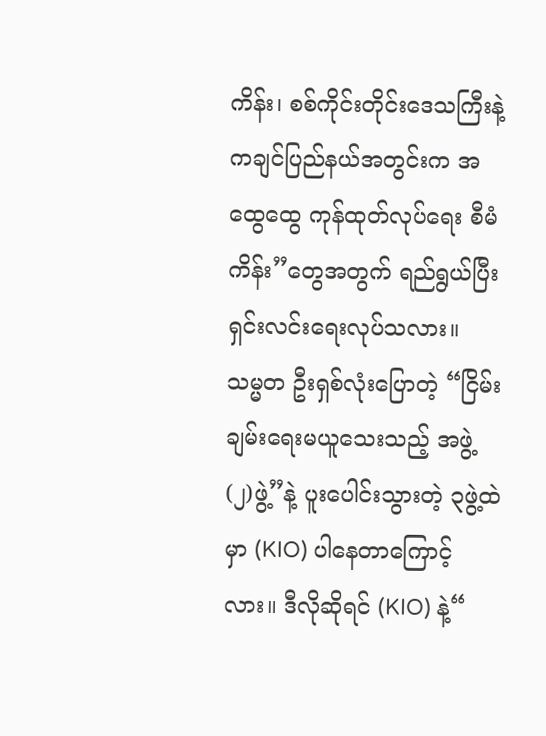ကိန်း၊ စစ်ကိုင်းတိုင်းဒေသကြီးနဲ့ ကချင်ပြည်နယ်အတွင်းက အထွေထွေ ကုန်ထုတ်လုပ်ရေး စီမံကိန်း”တွေအတွက် ရည်ရွယ်ပြီး ရှင်းလင်းရေးလုပ်သလား။
သမ္မတ ဦးရှစ်လုံးပြောတဲ့ “ငြိမ်းချမ်းရေးမယူသေးသည့် အဖွဲ့ (၂)ဖွဲ့”နဲ့ ပူးပေါင်းသွားတဲ့ ၃ဖွဲ့ထဲမှာ (KIO) ပါနေတာကြောင့်လား။ ဒီလိုဆိုရင် (KIO) နဲ့“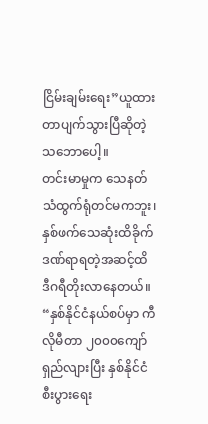ငြိမ်းချမ်းရေး”ယူထားတာပျက်သွားပြီဆိုတဲ့သဘောပေါ့။
တင်းမာမှုက သေနတ်သံထွက်ရုံတင်မကဘူး၊ နှစ်ဖက်သေဆုံးထိခိုက်ဒဏ်ရာရတဲ့အဆင့်ထိ ဒီဂရီတိုးလာနေတယ်။
“နှစ်နိုင်ငံနယ်စပ်မှာ ကီလိုမီတာ ၂၀၀၀ကျော် ရှည်လျားပြီး နှစ်နိုင်ငံစီးပွားရေး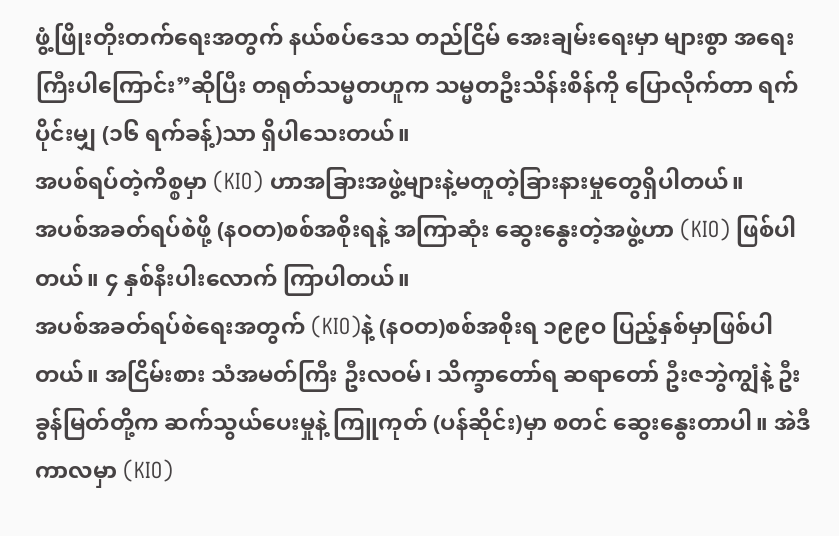ဖွံ့ဖြိုးတိုးတက်ရေးအတွက် နယ်စပ်ဒေသ တည်ငြိမ် အေးချမ်းရေးမှာ များစွာ အရေးကြီးပါကြောင်း”ဆိုပြီး တရုတ်သမ္မတဟူက သမ္မတဦးသိန်းစိန်ကို ပြောလိုက်တာ ရက်ပိုင်းမျှ (၁၆ ရက်ခန့်)သာ ရှိပါသေးတယ်။
အပစ်ရပ်တဲ့ကိစ္စမှာ (KIO) ဟာအခြားအဖွဲ့များနဲ့မတူတဲ့ခြားနားမှုတွေရှိပါတယ်။
အပစ်အခတ်ရပ်စဲဖို့ (နဝတ)စစ်အစိုးရနဲ့ အကြာဆုံး ဆွေးနွေးတဲ့အဖွဲ့ဟာ (KIO) ဖြစ်ပါတယ်။ ၄ နှစ်နီးပါးလောက် ကြာပါတယ်။
အပစ်အခတ်ရပ်စဲရေးအတွက် (KIO)နဲ့ (နဝတ)စစ်အစိုးရ ၁၉၉ဝ ပြည့်နှစ်မှာဖြစ်ပါတယ်။ အငြိမ်းစား သံအမတ်ကြီး ဦးလဝမ်၊ သိက္ခာတော်ရ ဆရာတော် ဦးဇဘွဲကျွံနဲ့ ဦးခွန်မြတ်တို့က ဆက်သွယ်ပေးမှုနဲ့ ကြူကုတ် (ပန်ဆိုင်း)မှာ စတင် ဆွေးနွေးတာပါ။ အဲဒီကာလမှာ (KIO)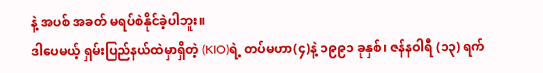နဲ့ အပစ် အခတ် မရပ်စဲနိုင်ခဲ့ပါဘူး။
ဒါပေမယ့် ရှမ်းပြည်နယ်ထဲမှာရှိတဲ့ (KIO)ရဲ့ တပ်မဟာ(၄)နဲ့ ၁၉၉၁ ခုနှစ်၊ ဇန်နဝါရီ (၁၃) ရက်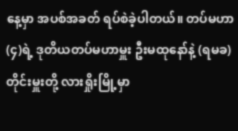နေ့မှာ အပစ်အခတ် ရပ်စဲခဲ့ပါတယ်။ တပ်မဟာ (၄)ရဲ့ ဒုတိယတပ်မဟာမှူး ဦးမထုနော်နဲ့ (ရမခ) တိုင်းမှူးတို့ လားရှိုးမြို့မှာ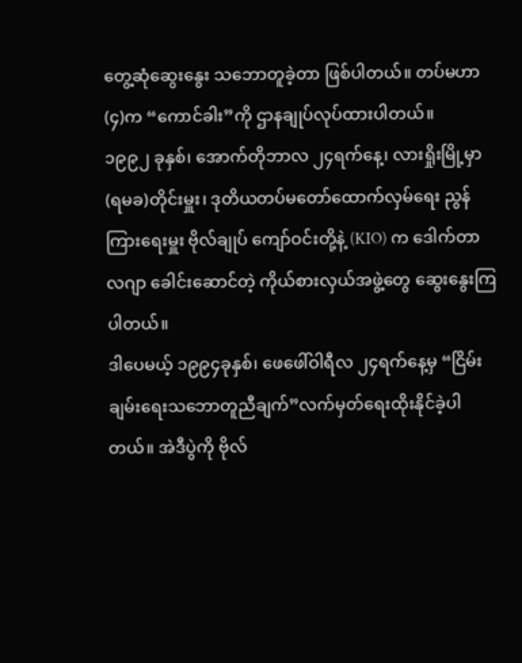တွေ့ဆုံဆွေးနွေး သဘောတူခဲ့တာ ဖြစ်ပါတယ်။ တပ်မဟာ(၄)က “ကောင်ခါး”ကို ဌာနချုပ်လုပ်ထားပါတယ်။
၁၉၉၂ ခုနှစ်၊ အောက်တိုဘာလ ၂၄ရက်နေ့၊ လားရှိုးမြို့မှာ (ရမခ)တိုင်းမှူး၊ ဒုတိယတပ်မတော်ထောက်လှမ်ရေး ညွန်ကြားရေးမှူး ဗိုလ်ချုပ် ကျော်ဝင်းတို့နဲ့ (KIO) က ဒေါက်တာလဂျာ ခေါင်းဆောင်တဲ့ ကိုယ်စားလှယ်အဖွဲ့တွေ ဆွေးနွေးကြပါတယ်။
ဒါပေမယ့် ၁၉၉၄ခုနှစ်၊ ဖေဖေါ်ဝါရီလ ၂၄ရက်နေ့မှ “ငြိမ်းချမ်းရေးသဘောတူညီချက်”လက်မှတ်ရေးထိုးနိုင်ခဲ့ပါတယ်။ အဲဒီပွဲကို ဗိုလ်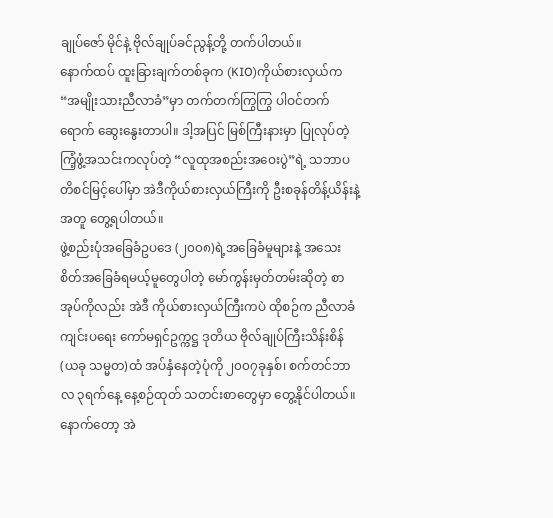ချုပ်ဇော် မိုင်နဲ့ ဗိုလ်ချုပ်ခင်ညွန့်တို့ တက်ပါတယ်။
နောက်ထပ် ထူးခြားချက်တစ်ခုက (KIO)ကိုယ်စားလှယ်က “အမျိုးသားညီလာခံ”မှာ တက်တက်ကြွကြွ ပါဝင်တက်ရောက် ဆွေးနွေးတာပါ။ ဒါ့အပြင် မြစ်ကြီးနားမှာ ပြုလုပ်တဲ့ ကြံ့ဖွံ့အသင်းကလုပ်တဲ့ “လူထုအစည်းအဝေးပွဲ”ရဲ့ သဘာပတိစင်မြင့်ပေါ်မှာ အဲဒီကိုယ်စားလှယ်ကြီးကို ဦးစခုန်တိန့်ယိန်းနဲ့အတူ တွေ့ရပါတယ်။
ဖွဲ့စည်းပုံအခြေခံဥပဒေ (၂၀၀၈)ရဲ့အခြေခံမူများနဲ့ အသေးစိတ်အခြေခံရမယ့်မူတွေပါတဲ့ မော်ကွန်းမှတ်တမ်းဆိုတဲ့ စာအုပ်ကိုလည်း အဲဒီ ကိုယ်စားလှယ်ကြီးကပဲ ထိုစဉ်က ညီလာခံကျင်းပရေး ကော်မရှင်ဥက္ကဋ္ဌ ဒုတိယ ဗိုလ်ချုပ်ကြီးသိန်းစိန် (ယခု သမ္မတ)ထံ အပ်နှံနေတဲ့ပုံကို ၂၀၀၇ခုနှစ်၊ စက်တင်ဘာလ ၃ရက်နေ့ နေ့စဉ်ထုတ် သတင်းစာတွေမှာ တွေ့နိုင်ပါတယ်။
နောက်တော့ အဲ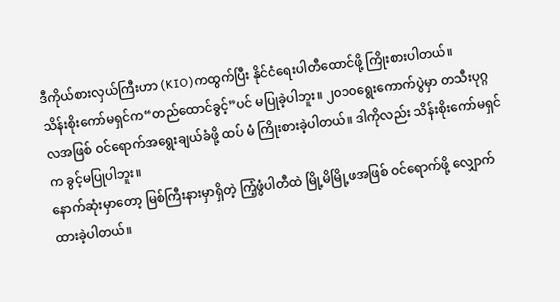ဒီကိုယ်စားလှယ်ကြီးဟာ (KIO)ကထွက်ပြီး နိုင်ငံရေးပါတီထောင်ဖို့ ကြိုးစားပါတယ်။
သိန်းစိုးကော်မရှင်က“တည်ထောင်ခွင့်”ပင် မပြုခဲ့ပါဘူး။ ၂၀၁၀ရွေးကောက်ပွဲမှာ တသီးပုဂ္ဂလအဖြစ် ဝင်ရောက်အရွေးချယ်ခံဖို့ ထပ် မံ ကြိုးစားခဲ့ပါတယ်။ ဒါကိုလည်း သိန်းစိုးကော်မရှင်က ခွင့်မပြုပါဘူး။
နောက်ဆုံးမှာတော့ မြစ်ကြီးနားမှာရှိတဲ့ ကြံ့ဖွံပါတီထဲ မြို့မိမြို့ဖအဖြစ် ဝင်ရောက်ဖို့ လျှောက်ထားခဲ့ပါတယ်။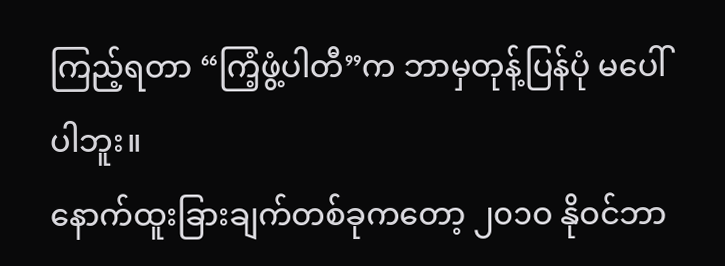ကြည့်ရတာ “ကြံ့ဖွံ့ပါတီ”က ဘာမှတုန့်ပြန်ပုံ မပေါ်ပါဘူး။
နောက်ထူးခြားချက်တစ်ခုကတော့ ၂၀၁ဝ နိုဝင်ဘာ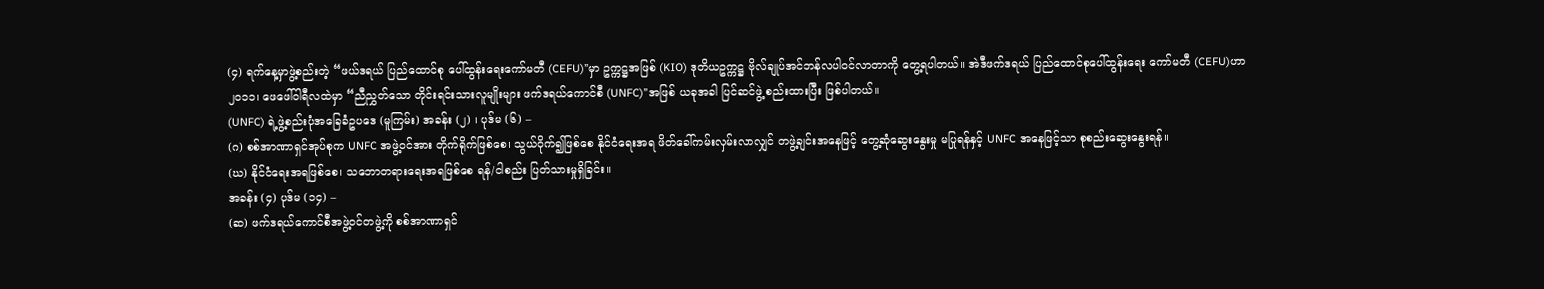(၄) ရက်နေ့မှာဖွဲ့စည်းတဲ့ “ဖယ်ဒရယ် ပြည်ထောင်စု ပေါ်ထွန်းရေးကော်မတီ (CEFU)”မှာ ဥက္ကဋ္ဌအဖြစ် (KIO) ဒုတိယဥက္ကဋ္ဌ ဗိုလ်ချုပ်အင်ဘန်လပါဝင်လာတာကို တွေ့ရပါတယ်။ အဲဒီဖက်ဒရယ် ပြည်ထောင်စုပေါ်ထွန်းရေး ကော်မတီ (CEFU)ဟာ ၂၀၁၁၊ ဖေဖေါ်ဝါရီလထဲမှာ “ညီညွှတ်သော တိုင်းရင်းသားလူမျိုးများ ဖက်ဒရယ်ကောင်စီ (UNFC)”အဖြစ် ယခုအခါ ပြင်ဆင်ဖွဲ့ စည်းထားပြီး ဖြစ်ပါတယ်။
(UNFC) ရဲ့ဖွဲ့စည်းပုံအခြေခံဥပဒေ (မူကြမ်း) အခန်း (၂) ၊ ပုဒ်မ (၆) –
(ဂ) စစ်အာဏာရှင်အုပ်စုက UNFC အဖွဲ့ဝင်အား တိုက်ရိုက်ဖြစ်စေ၊ သွယ်ဝိုက်၍ဖြစ်စေ နိုင်ငံရေးအရ ဖိတ်ခေါ်ကမ်းလှမ်းလာလျှင် တဖွဲ့ချင်းအနေဖြင့် တွေ့ဆုံဆွေးနွေးမှု မပြုရန်နှင့် UNFC အနေဖြင့်သာ စုစည်းဆွေးနွေးရန်။
(ဃ) နိုင်ငံရေးအရဖြစ်စေ၊ သဘောတရားရေးအရဖြစ်စေ ရန်/ငါစည်း ပြတ်သားမှုရှိခြင်း။
အခန်း (၄) ပုဒ်မ (၁၄) –
(ဆ) ဖက်ဒရယ်ကောင်စီအဖွဲ့ဝင်တဖွဲ့ကို စစ်အာဏာရှင်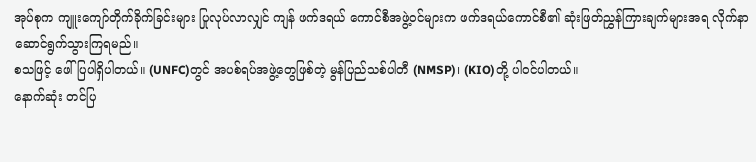အုပ်စုက ကျူးကျော်တိုက်ခိုက်ခြင်းများ ပြုလုပ်လာလျှင် ကျန် ဖက်ဒရယ် ကောင်စီအဖွဲ့ဝင်များက ဖက်ဒရယ်ကောင်စီ၏ ဆုံးဖြတ်ညွှန်ကြားချက်များအရ လိုက်နာဆောင်ရွက်သွားကြရမည်။
စသဖြင့် ဖေါ်ပြပါရှိပါတယ်။ (UNFC)တွင် အပစ်ရပ်အဖွဲ့တွေဖြစ်တဲ့ မွန်ပြည်သစ်ပါတီ (NMSP)၊ (KIO)တို့ ပါဝင်ပါတယ်။
နောက်ဆုံး တင်ပြ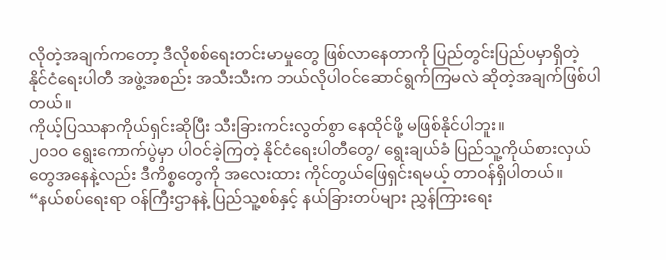လိုတဲ့အချက်ကတော့ ဒီလိုစစ်ရေးတင်းမာမှုတွေ ဖြစ်လာနေတာကို ပြည်တွင်းပြည်ပမှာရှိတဲ့ နိုင်ငံရေးပါတီ အဖွဲ့အစည်း အသီးသီးက ဘယ်လိုပါဝင်ဆောင်ရွက်ကြမလဲ ဆိုတဲ့အချက်ဖြစ်ပါတယ်။
ကိုယ့်ပြဿနာကိုယ်ရှင်းဆိုပြီး သီးခြားကင်းလွတ်စွာ နေထိုင်ဖို့ မဖြစ်နိုင်ပါဘူး။
၂၀၁ဝ ရွေးကောက်ပွဲမှာ ပါဝင်ခဲ့ကြတဲ့ နိုင်ငံရေးပါတီတွေ/ ရွေးချယ်ခံ ပြည်သူ့ကိုယ်စားလှယ်တွေအနေနဲ့လည်း ဒီကိစ္စတွေကို အလေးထား ကိုင်တွယ်ဖြေရှင်းရမယ့် တာဝန်ရှိပါတယ်။
“နယ်စပ်ရေးရာ ဝန်ကြီးဌာနနဲ့ ပြည်သူ့စစ်နှင့် နယ်ခြားတပ်များ ညွှန်ကြားရေး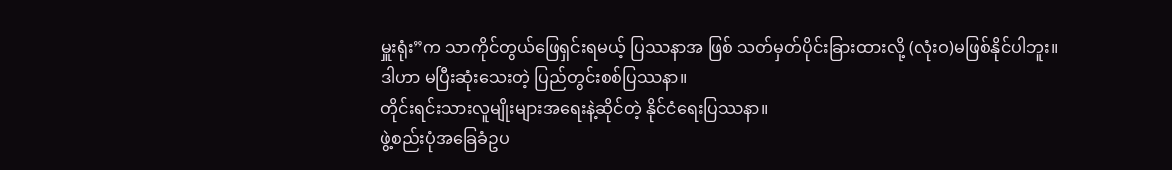မှူးရုံး”က သာကိုင်တွယ်ဖြေရှင်းရမယ့် ပြဿနာအ ဖြစ် သတ်မှတ်ပိုင်းခြားထားလို့ (လုံးဝ)မဖြစ်နိုင်ပါဘူး။
ဒါဟာ မပြီးဆုံးသေးတဲ့ ပြည်တွင်းစစ်ပြဿနာ။
တိုင်းရင်းသားလူမျိုးများအရေးနဲ့ဆိုင်တဲ့ နိုင်ငံရေးပြဿနာ။
ဖွဲ့စည်းပုံအခြေခံဥပ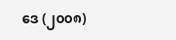ဒေ (၂၀၀၈)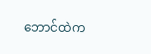ဘောင်ထဲက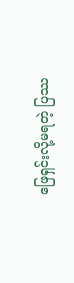ဖြေရှင်းလို့မရတဲ့ ပြဿ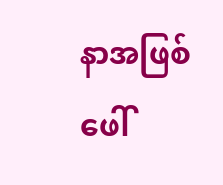နာအဖြစ် ဖေါ်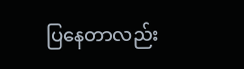ပြနေတာလည်း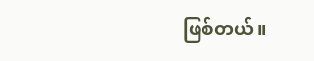ဖြစ်တယ်။